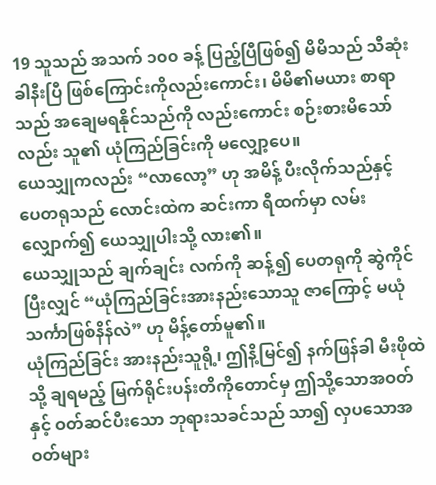19 သူသည် အသက် ၁၀၀ ခန့် ပြည့်ပြီဖြစ်၍ မိမိသည် သီဆုံးခါနီးပြီ ဖြစ်ကြောင်းကိုလည်းကောင်း၊ မိမိ၏မယား စာရာသည် အချေမရနိုင်သည်ကို လည်းကောင်း စဉ်းစားမိသော်လည်း သူ၏ ယုံကြည်ခြင်းကို မလျှော့ပေ။
ယေသျှုကလည်း “လာလော့” ဟု အမိန့် ပီးလိုက်သည်နှင့် ပေတရုသည် လောင်းထဲက ဆင်းကာ ရီထက်မှာ လမ်းလျှောက်၍ ယေသျှုပါးသို့ လား၏။
ယေသျှုသည် ချက်ချင်း လက်ကို ဆန့်၍ ပေတရုကို ဆွဲကိုင်ပြီးလျှင် “ယုံကြည်ခြင်းအားနည်းသောသူ ဇာကြောင့် မယုံသင်္ကာဖြစ်နိန်လဲ” ဟု မိန့်တော်မူ၏။
ယုံကြည်ခြင်း အားနည်းသူရို့၊ ဤနိ့မြင်၍ နက်ဖြန်ခါ မီးဖိုထဲသို့ ချရမည့် မြက်ရိုင်းပန်းတိကိုတောင်မှ ဤသို့သောအဝတ်နှင့် ဝတ်ဆင်ပီးသော ဘုရားသခင်သည် သာ၍ လှပသောအဝတ်များ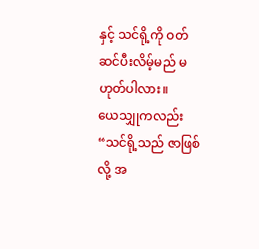နှင့် သင်ရို့ကို ဝတ်ဆင်ပီးလိမ့်မည် မဟုတ်ပါလား။
ယေသျှုကလည်း “သင်ရို့သည် ဇာဖြစ်လို့ အ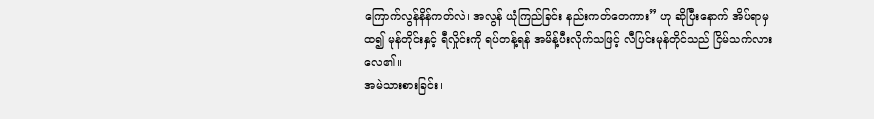ကြောက်လွန်နိန်ကတ်လဲ၊ အလွန် ယုံကြည်ခြင်း နည်းကတ်တေကား” ဟု ဆိုပြီးနောက် အိပ်ရာမှ ထ၍ မုန်တိုင်းနှင့် ရီလှိုင်းကို ရပ်တန့်ရန် အမိန့်ပီးလိုက်သဖြင့် လီပြင်းမုန်တိုင်သည် ငြိမ်သက်လားလေ၏။
အမဲသားစားခြင်း၊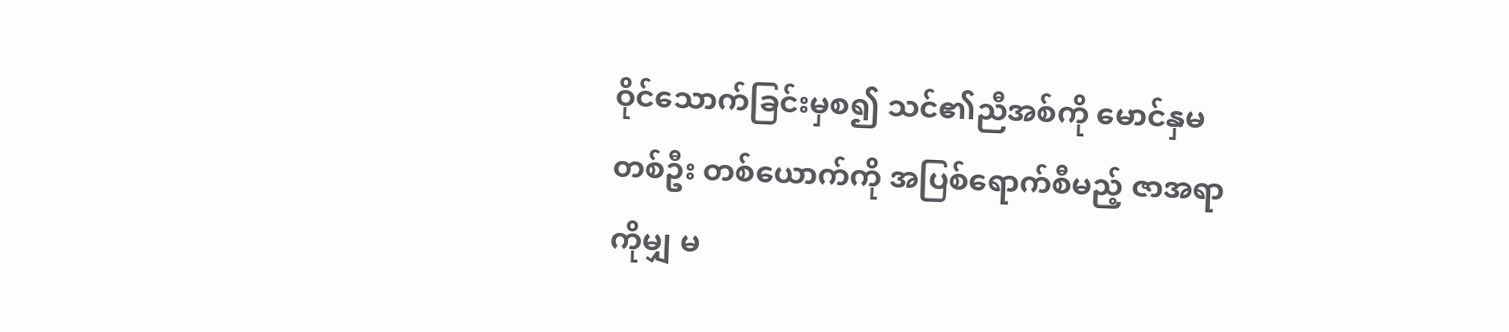ဝိုင်သောက်ခြင်းမှစ၍ သင်၏ညီအစ်ကို မောင်နှမတစ်ဦး တစ်ယောက်ကို အပြစ်ရောက်စီမည့် ဇာအရာကိုမျှ မ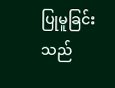ပြုမူခြင်းသည်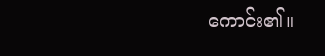ကောင်း၏။